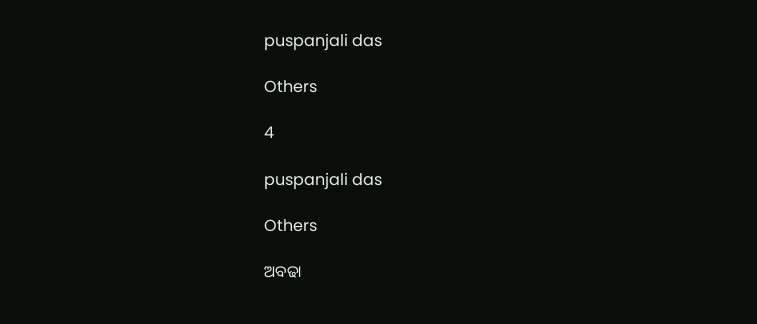puspanjali das

Others

4

puspanjali das

Others

ଅବଢା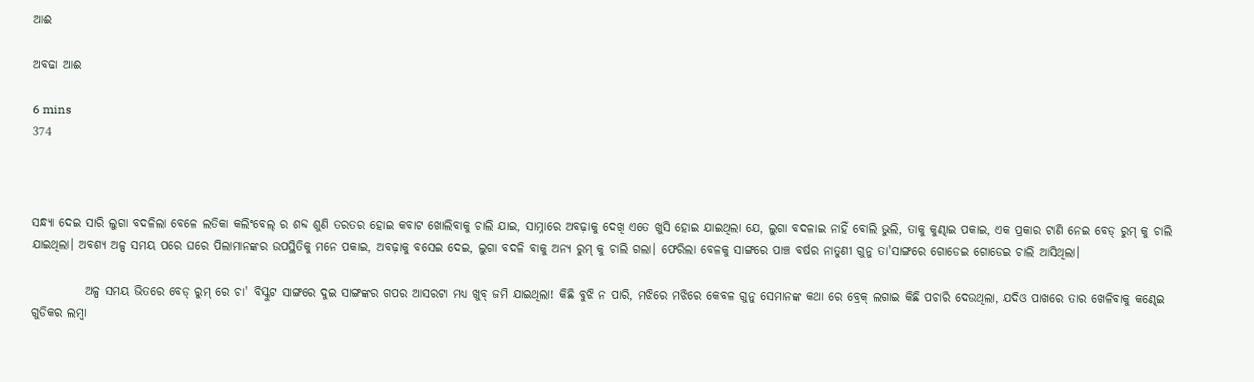ଆଈ

ଅବଢା ଆଈ

6 mins
374



ସନ୍ଧ୍ୟା ଦେଇ ସାରି ଲୁଗା ବଦଳିଲା ବେଳେ ଲତିକା କଲିଂବେଲ୍ ର ଶବ୍ଦ ଶୁଣି ତରତର ହୋଇ କବାଟ ଖୋଲିବାକୁ ଚାଲି ଯାଇ, ସାମ୍ନାରେ ଅବଢ଼ାକୁ ଦେଖି ଏତେ ଖୁସି ହୋଇ ଯାଇଥିଲା ଯେ, ଲୁଗା ବଦଳାଇ ନାହିଁ ବୋଲି ଭୁଲି, ତାକୁ କୁଣ୍ଢାଇ ପକାଇ, ଏକ ପ୍ରକାର ଟାଣି ନେଇ ବେଡ୍ ରୁମ୍ କୁ ଚାଲି ଯାଇଥିଲା। ଅବଶ୍ୟ ଅଳ୍ପ ସମୟ ପରେ ଘରେ ପିଲାମାନଙ୍କର ଉପସ୍ଥିତିକୁ ମନେ ପକାଇ, ଅବଢ଼ାକୁ ବସେଇ ଦେଇ, ଲୁଗା ବଦଳି ବାକୁ ଅନ୍ୟ ରୁମ୍ କୁ ଚାଲି ଗଲା। ଫେରିଲା ବେଳକୁ ସାଙ୍ଗରେ ପାଞ୍ଚ ବର୍ଷର ନାତୁଣୀ ଗୁନୁ ତା'ସାଙ୍ଗରେ ଗୋଡେଇ ଗୋଡେଇ ଚାଲି ଆସିଥିଲା।

           ଅଳ୍ପ ସମୟ ଭିତରେ ବେଡ୍ ରୁମ୍ ରେ ଚା' ବିସ୍କୁଟ ସାଙ୍ଗରେ ଦୁଇ ସାଙ୍ଗଙ୍କର ଗପର ଆସରଟା ମଧ୍ୟ ଖୁବ୍ ଜମି ଯାଇଥିଲା! କିଛି ବୁଝି ନ ପାରି, ମଝିରେ ମଝିରେ କେବଳ ଗୁନୁ ସେମାନଙ୍କ କଥା ରେ ବ୍ରେକ୍ ଲଗାଇ କିଛି ପଚାରି ଦେଉଥିଲା, ଯଦିଓ ପାଖରେ ତାର ଖେଳିବାକୁ କଣ୍ଢେଇ ଗୁଡିକର ଲମ୍ବା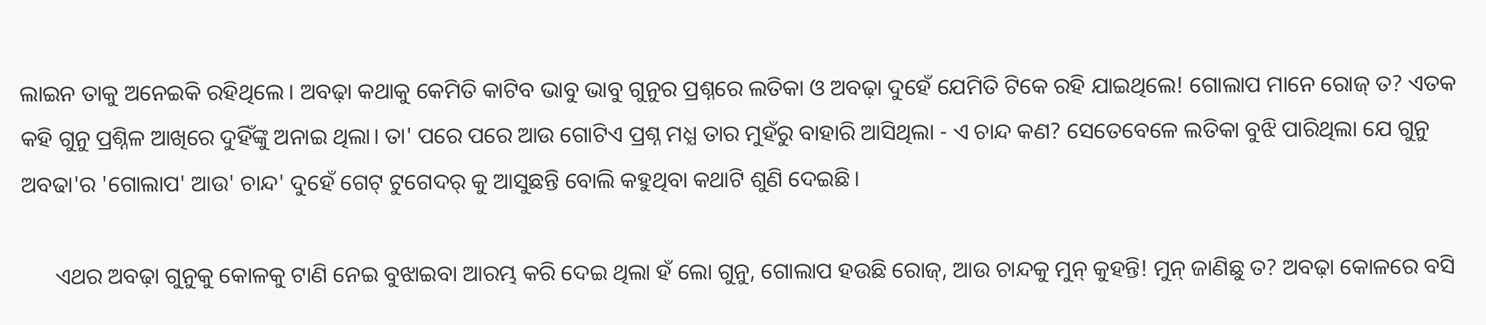ଲାଇନ ତାକୁ ଅନେଇକି ରହିଥିଲେ। ଅବଢ଼ା କଥାକୁ କେମିତି କାଟିବ ଭାବୁ ଭାବୁ ଗୁନୁର ପ୍ରଶ୍ନରେ ଲତିକା ଓ ଅବଢ଼ା ଦୁହେଁ ଯେମିତି ଟିକେ ରହି ଯାଇଥିଲେ! ଗୋଲାପ ମାନେ ରୋଜ୍ ତ? ଏତକ କହି ଗୁନୁ ପ୍ରଶ୍ନିଳ ଆଖିରେ ଦୁହିଁଙ୍କୁ ଅନାଇ ଥିଲା। ତା' ପରେ ପରେ ଆଉ ଗୋଟିଏ ପ୍ରଶ୍ନ ମଧ୍ଯ ତାର ମୁହଁରୁ ବାହାରି ଆସିଥିଲା - ଏ ଚାନ୍ଦ କଣ? ସେତେବେଳେ ଲତିକା ବୁଝି ପାରିଥିଲା ଯେ ଗୁନୁ ଅବଢା'ର 'ଗୋଲାପ' ଆଉ' ଚାନ୍ଦ' ଦୁହେଁ ଗେଟ୍ ଟୁଗେଦର୍ କୁ ଆସୁଛନ୍ତି ବୋଲି କହୁଥିବା କଥାଟି ଶୁଣି ଦେଇଛି।

      ଏଥର ଅବଢ଼ା ଗୁନୁକୁ କୋଳକୁ ଟାଣି ନେଇ ବୁଝାଇବା ଆରମ୍ଭ କରି ଦେଇ ଥିଲା ହଁ ଲୋ ଗୁନୁ, ଗୋଲାପ ହଉଛି ରୋଜ୍, ଆଉ ଚାନ୍ଦକୁ ମୁନ୍ କୁହନ୍ତି! ମୁନ୍ ଜାଣିଛୁ ତ? ଅବଢ଼ା କୋଳରେ ବସି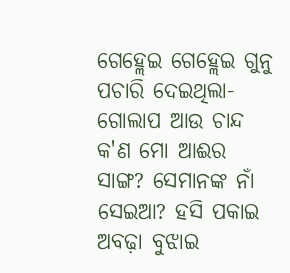ଗେହ୍ଲେଇ ଗେହ୍ଲେଇ ଗୁନୁ ପଚାରି ଦେଇଥିଲା-ଗୋଲାପ ଆଉ ଚାନ୍ଦ କ'ଣ ମୋ ଆଈର ସାଙ୍ଗ? ସେମାନଙ୍କ ନାଁ ସେଇଆ? ହସି ପକାଇ ଅବଢ଼ା ବୁଝାଇ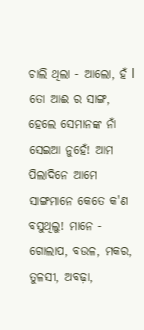ଚାଲି ଥିଲା - ଆଲୋ, ହଁ l ତୋ ଆଈ ର ସାଙ୍ଗ, ହେଲେ ସେମାନଙ୍କ ନାଁ ସେଇଆ ନୁହେଁ! ଆମ ପିଲାଦିନେ ଆମେ ସାଙ୍ଗମାନେ କେତେ କ'ଣ ବସୁଥିଲୁ! ମାନେ - ଗୋଲାପ, ବଉଳ, ମକର, ତୁଳସୀ, ଅବଢ଼ା,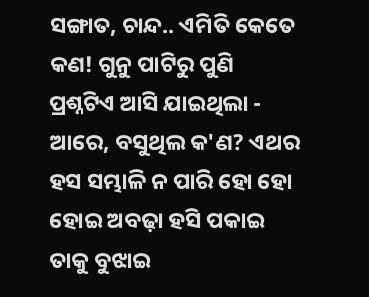ସଙ୍ଗାତ, ଚାନ୍ଦ.. ଏମିତି କେତେ କଣ! ଗୁନୁ ପାଟିରୁ ପୁଣି ପ୍ରଶ୍ନଟିଏ ଆସି ଯାଇଥିଲା - ଆରେ, ବସୁଥିଲ କ'ଣ? ଏଥର ହସ ସମ୍ଭାଳି ନ ପାରି ହୋ ହୋ ହୋଇ ଅବଢ଼ା ହସି ପକାଇ ତାକୁ ବୁଝାଇ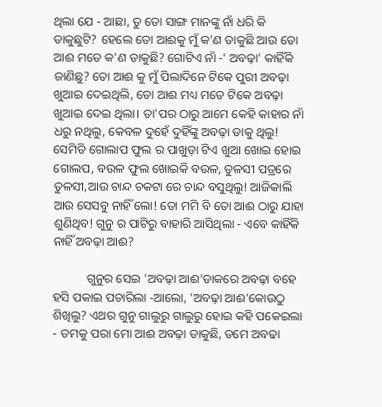ଥିଲା ଯେ - ଆଛା, ତୁ ତୋ ସାଙ୍ଗ ମାନଙ୍କୁ ନାଁ ଧରି କି ଡାକୁଛୁଟି? ହେଲେ ତୋ ଆଈକୁ ମୁଁ କ'ଣ ଡାକୁଛି ଆଉ ତୋ ଆଈ ମତେ କ'ଣ ଡାକୁଛି? ଗୋଟିଏ ନାଁ -' ଅବଢ଼ା' କାହିଁକି ଜାଣିଛୁ? ତୋ ଆଈ କୁ ମୁଁ ପିଲାଦିନେ ଟିକେ ପୁରୀ ଅବଢ଼ା ଖୁଆଇ ଦେଇଥିଲି, ତୋ ଆଈ ମଧ୍ୟ ମତେ ଟିକେ ଅବଢ଼ା ଖୁଆଇ ଦେଇ ଥିଲା। ତା'ପର ଠାରୁ ଆମେ କେହି କାହାର ନାଁ ଧରୁ ନଥିଲୁ, କେବଳ ଦୁହେଁ ଦୁହିଁଙ୍କୁ ଅବଢ଼ା ଡାକୁ ଥିଲୁ! ସେମିତି ଗୋଲାପ ଫୁଲ ର ପାଖୁଡ଼ା ଟିଏ ଖୁଆ ଖୋଇ ହୋଇ ଗୋଲପ, ବଉଳ ଫୁଲ ଖୋଇକି ବଉଳ, ତୁଳସୀ ପତ୍ରରେ ତୁଳସୀ,ଆଉ ଚାନ୍ଦ ଚକଟା ରେ ଚାନ୍ଦ ବସୁଥିଲୁ! ଆଜିକାଲି ଆଉ ସେସବୁ ନାହିଁ ଲୋ! ତୋ ମମି ବି ତୋ ଆଈ ଠାରୁ ଯାହା ଶୁଣିଥିବ! ଗୁନୁ ର ପାଟିରୁ ବାହାରି ଆସିଥିଲା - ଏବେ କାହିଁକି ନାହିଁ ଅବଢ଼ା ଆଈ?

           ଗୁନୁର ସେଇ 'ଅବଢ଼ା ଆଈ'ଡାକରେ ଅବଢ଼ା ବହେ ହସି ପକାଇ ପଚାରିଲା -ଆଲୋ, 'ଅବଢ଼ା ଆଈ'କୋଉଠୁ ଶିଖିଲୁ? ଏଥର ଗୁନୁ ଗାଲୁରୁ ଗାଲୁରୁ ହୋଇ କହି ପକେଇଲା - ତମକୁ ପରା ମୋ ଆଈ ଅବଢ଼ା ଡାକୁଛି, ତମେ ଅବଢା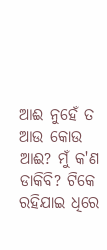ଆଈ ନୁହେଁ ତ ଆଉ କୋଉ ଆଈ? ମୁଁ କ'ଣ ଡାକିବି? ଟିକେ ରହିଯାଇ ଧିରେ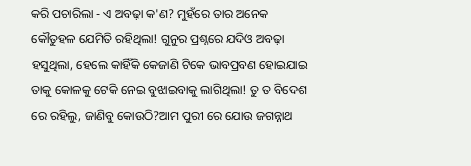କରି ପଚାରିଲା - ଏ ଅବଢ଼ା କ'ଣ? ମୁହଁରେ ତାର ଅନେକ କୌତୁହଳ ଯେମିତି ରହିଥିଲା! ଗୁନୁର ପ୍ରଶ୍ନରେ ଯଦିଓ ଅବଢ଼ା ହସୁଥିଲା, ହେଲେ କାହିଁକି କେଜାଣି ଟିକେ ଭାବପ୍ରବଣ ହୋଇଯାଇ ତାକୁ କୋଳକୁ ଟେକି ନେଇ ବୁଝାଇବାକୁ ଲାଗିଥିଲା! ତୁ ତ ବିଦେଶ ରେ ରହିଲୁ, ଜାଣିବୁ କୋଉଠି?ଆମ ପୁରୀ ରେ ଯୋଉ ଜଗନ୍ନାଥ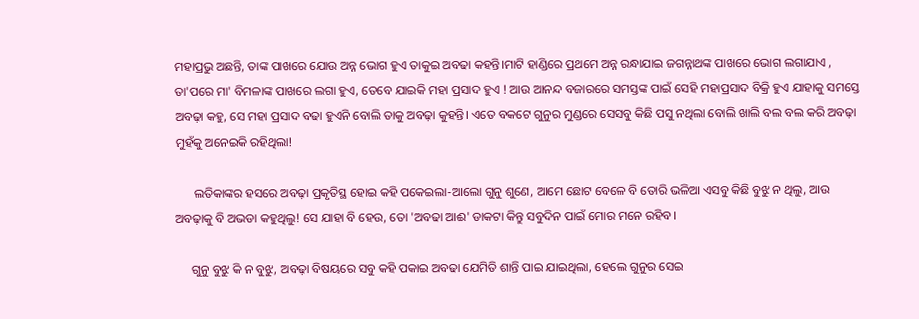ମହାପ୍ରଭୁ ଅଛନ୍ତି, ତାଙ୍କ ପାଖରେ ଯୋଉ ଅନ୍ନ ଭୋଗ ହୁଏ ତାକୁଇ ଅବଢା କହନ୍ତି।ମାଟି ହାଣ୍ଡିରେ ପ୍ରଥମେ ଅନ୍ନ ରନ୍ଧାଯାଇ ଜଗନ୍ନାଥଙ୍କ ପାଖରେ ଭୋଗ ଲଗାଯାଏ , ତା'ପରେ ମା' ବିମଳାଙ୍କ ପାଖରେ ଲଗା ହୁଏ, ତେବେ ଯାଇକି ମହା ପ୍ରସାଦ ହୁଏ ! ଆଉ ଆନନ୍ଦ ବଜାରରେ ସମସ୍ତଙ୍କ ପାଇଁ ସେହି ମହାପ୍ରସାଦ ବିକ୍ରି ହୁଏ ଯାହାକୁ ସମସ୍ତେ ଅବଢ଼ା କହୁ, ସେ ମହା ପ୍ରସାଦ ବଢା ହୁଏନି ବୋଲି ତାକୁ ଅବଢ଼ା କୁହନ୍ତି। ଏତେ ବକଟେ ଗୁନୁର ମୁଣ୍ଡରେ ସେସବୁ କିଛି ପସୁ ନଥିଲା ବୋଲି ଖାଲି ବଲ ବଲ କରି ଅବଢ଼ା ମୁହଁକୁ ଅନେଇକି ରହିଥିଲା!

      ଲତିକାଙ୍କର ହସରେ ଅବଢ଼ା ପ୍ରକୃତିସ୍ଥ ହୋଇ କହି ପକେଇଲା-ଆଲୋ ଗୁନୁ ଶୁଣେ, ଆମେ ଛୋଟ ବେଳେ ବି ତୋରି ଭଳିଆ ଏସବୁ କିଛି ବୁଝୁ ନ ଥିଲୁ, ଆଉ ଅବଢ଼ାକୁ ବି ଅଭଡା କହୁଥିଲୁ! ସେ ଯାହା ବି ହେଉ, ତୋ 'ଅବଢା ଆଈ' ଡାକଟା କିନ୍ତୁ ସବୁଦିନ ପାଇଁ ମୋର ମନେ ରହିବ।

     ଗୁନୁ ବୁଝୁ କି ନ ବୁଝୁ, ଅବଢ଼ା ବିଷୟରେ ସବୁ କହି ପକାଇ ଅବଢା ଯେମିତି ଶାନ୍ତି ପାଇ ଯାଇଥିଲା, ହେଲେ ଗୁନୁର ସେଇ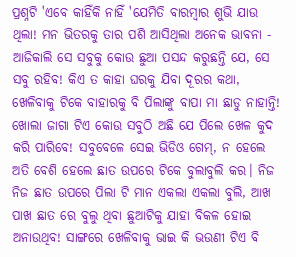ପ୍ରଶ୍ନଟି 'ଏବେ କାହିଁକି ନାହିଁ 'ଯେମିତି ବାରମ୍ଵାର ଶୁଭି ଯାଉ ଥିଲା! ମନ ଭିତରକୁ ତାର ପଶି ଆସିଥିଲା ଅନେକ ଭାବନା - ଆଜିକାଲି ସେ ସବୁକୁ କୋଉ ଛୁଆ ପସନ୍ଦ କରୁଛନ୍ତି ଯେ, ସେ ସବୁ ରହିବ! କିଏ ତ କାହା ଘରକୁ ଯିବା ଦୂରର କଥା, ଖେଳିବାକୁ ଟିକେ ବାହାରକୁ ବି ପିଲାଙ୍କୁ ବାପା ମା ଛାଡୁ ନାହାନ୍ତି! ଖୋଲା ଜାଗା ଟିଏ କୋଉ ସବୁଠି ଅଛି ଯେ ପିଲେ ଖେଳ କୁଦ କରି ପାରିବେ! ସବୁବେଳେ ସେଇ ଭିଡିଓ ଗେମ୍, ନ ହେଲେ ଅତି ବେଶି ହେଲେ ଛାତ ଉପରେ ଟିକେ ବୁଲାବୁଲି କର। ନିଜ ନିଜ ଛାତ ଉପରେ ପିଲା ଟି ମାନ ଏକଲା ଏକଲା ବୁଲି, ଆଖ ପାଖ ଛାତ ରେ ବୁଲୁ ଥିବା ଛୁଆଟିକୁ ଯାହା ବିକଳ ହୋଇ ଅନାଉଥିବ! ସାଙ୍ଗରେ ଖେଳିବାକୁ ଭାଇ କି ଭଉଣୀ ଟିଏ ବି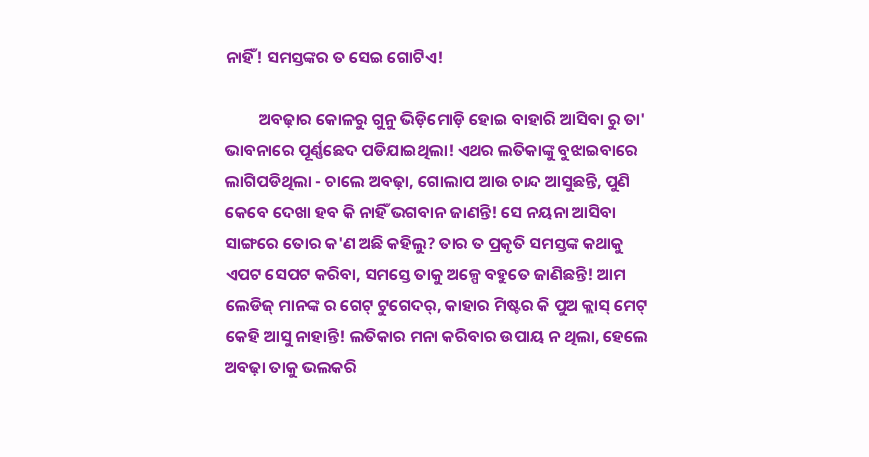ନାହିଁ! ସମସ୍ତଙ୍କର ତ ସେଇ ଗୋଟିଏ!

         ଅବଢ଼ାର କୋଳରୁ ଗୁନୁ ଭିଡ଼ିମୋଡ଼ି ହୋଇ ବାହାରି ଆସିବା ରୁ ତା' ଭାବନାରେ ପୂର୍ଣ୍ଣଛେଦ ପଡିଯାଇଥିଲା! ଏଥର ଲତିକାଙ୍କୁ ବୁଝାଇବାରେ ଲାଗିପଡିଥିଲା - ଚାଲେ ଅବଢ଼ା, ଗୋଲାପ ଆଉ ଚାନ୍ଦ ଆସୁଛନ୍ତି, ପୁଣି କେବେ ଦେଖା ହବ କି ନାହିଁ ଭଗବାନ ଜାଣନ୍ତି! ସେ ନୟନା ଆସିବା ସାଙ୍ଗରେ ତୋର କ'ଣ ଅଛି କହିଲୁ? ତାର ତ ପ୍ରକୃତି ସମସ୍ତଙ୍କ କଥାକୁ ଏପଟ ସେପଟ କରିବା, ସମସ୍ତେ ତାକୁ ଅଳ୍ପେ ବହୁତେ ଜାଣିଛନ୍ତି! ଆମ ଲେଡିଜ୍ ମାନଙ୍କ ର ଗେଟ୍ ଟୁଗେଦର୍, କାହାର ମିଷ୍ଟର କି ପୁଅ କ୍ଲାସ୍ ମେଟ୍ କେହି ଆସୁ ନାହାନ୍ତି! ଲତିକାର ମନା କରିବାର ଉପାୟ ନ ଥିଲା, ହେଲେ ଅବଢ଼ା ତାକୁ ଭଲକରି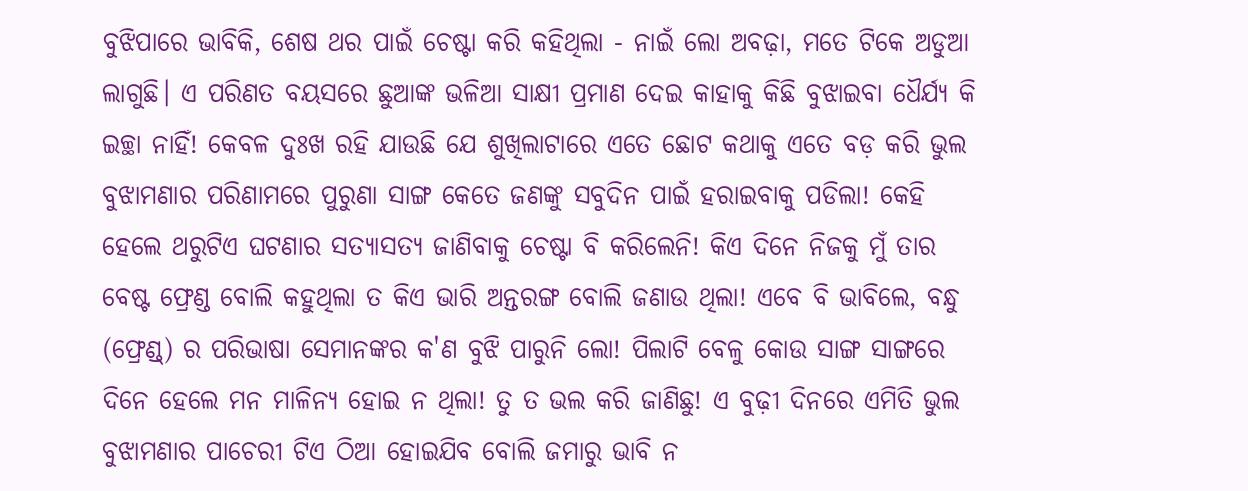ବୁଝିପାରେ ଭାବିକି, ଶେଷ ଥର ପାଇଁ ଚେଷ୍ଟା କରି କହିଥିଲା - ନାଇଁ ଲୋ ଅବଢ଼ା, ମତେ ଟିକେ ଅଡୁଆ ଲାଗୁଛି। ଏ ପରିଣତ ବୟସରେ ଛୁଆଙ୍କ ଭଳିଆ ସାକ୍ଷୀ ପ୍ରମାଣ ଦେଇ କାହାକୁ କିଛି ବୁଝାଇବା ଧୈର୍ଯ୍ୟ କି ଇଚ୍ଛା ନାହିଁ! କେବଳ ଦୁଃଖ ରହି ଯାଉଛି ଯେ ଶୁଖିଲାଟାରେ ଏତେ ଛୋଟ କଥାକୁ ଏତେ ବଡ଼ କରି ଭୁଲ ବୁଝାମଣାର ପରିଣାମରେ ପୁରୁଣା ସାଙ୍ଗ କେତେ ଜଣଙ୍କୁ ସବୁଦିନ ପାଇଁ ହରାଇବାକୁ ପଡିଲା! କେହି ହେଲେ ଥରୁଟିଏ ଘଟଣାର ସତ୍ୟାସତ୍ୟ ଜାଣିବାକୁ ଚେଷ୍ଟା ବି କରିଲେନି! କିଏ ଦିନେ ନିଜକୁ ମୁଁ ତାର ବେଷ୍ଟ ଫ୍ରେଣ୍ଡ ବୋଲି କହୁଥିଲା ତ କିଏ ଭାରି ଅନ୍ତରଙ୍ଗ ବୋଲି ଜଣାଉ ଥିଲା! ଏବେ ବି ଭାବିଲେ, ବନ୍ଧୁ (ଫ୍ରେଣ୍ଡ୍) ର ପରିଭାଷା ସେମାନଙ୍କର କ'ଣ ବୁଝି ପାରୁନି ଲୋ! ପିଲାଟି ବେଳୁ କୋଉ ସାଙ୍ଗ ସାଙ୍ଗରେ ଦିନେ ହେଲେ ମନ ମାଳିନ୍ୟ ହୋଇ ନ ଥିଲା! ତୁ ତ ଭଲ କରି ଜାଣିଛୁ! ଏ ବୁଢ଼ୀ ଦିନରେ ଏମିତି ଭୁଲ ବୁଝାମଣାର ପାଚେରୀ ଟିଏ ଠିଆ ହୋଇଯିବ ବୋଲି ଜମାରୁ ଭାବି ନ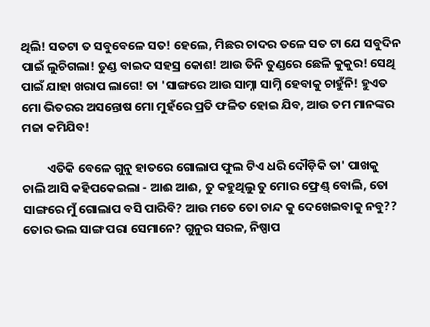ଥିଲି! ସତଟା ତ ସବୁବେଳେ ସତ! ହେଲେ, ମିଛର ଚାଦର ତଳେ ସତ ଟା ଯେ ସବୁଦିନ ପାଇଁ ଲୁଚିଗଲା! ତୁଣ୍ଡ ବାଇଦ ସହସ୍ର କୋଶ! ଆଉ ତିନି ତୁଣ୍ଡରେ ଛେଳି କୁକୁର! ସେଥି ପାଇଁ ଯାହା ଖରାପ ଲାଗେ! ତା 'ସାଙ୍ଗରେ ଆଉ ସାମ୍ନା ସାମ୍ନି ହେବାକୁ ଚାହୁଁନି! ହୁଏତ ମୋ ଭିତରର ଅସନ୍ତୋଷ ମୋ ମୁହଁରେ ପ୍ରତି ଫଳିତ ହୋଇ ଯିବ, ଆଉ ତମ ମାନଙ୍କର ମଜା କମିଯିବ!

         ଏତିକି ବେଳେ ଗୁନୁ ହାତରେ ଗୋଲାପ ଫୁଲ ଟିଏ ଧରି ଦୌଡ଼ିକି ତା' ପାଖକୁ ଚାଲି ଆସି କହିପକେଇଲା - ଆଈ ଆଈ, ତୁ କହୁଥିଲୁ ତୁ ମୋର ଫ୍ରେଣ୍ଡ୍ ବୋଲି, ତୋ ସାଙ୍ଗରେ ମୁଁ ଗୋଲାପ ବସି ପାରିବି? ଆଉ ମତେ ତୋ ଚାନ୍ଦ କୁ ଦେଖେଇବାକୁ ନବୁ?? ତୋର ଭଲ ସାଙ୍ଗ ପରା ସେମାନେ? ଗୁନୁର ସରଳ, ନିଷ୍ପାପ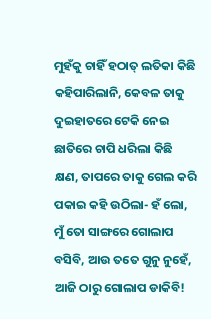ମୁହଁକୁ ଚାହିଁ ହଠାତ୍ ଲତିକା କିଛି କହିପାରିଲାନି, କେବଳ ତାକୁ ଦୁଇହାତରେ ଟେକି ନେଇ ଛାତିରେ ଚାପି ଧରିଲା କିଛି କ୍ଷଣ, ତାପରେ ତାକୁ ଗେଲ କରି ପକାଇ କହି ଉଠିଲା- ହଁ ଲୋ, ମୁଁ ତୋ ସାଙ୍ଗରେ ଗୋଲାପ ବସିବି, ଆଉ ତତେ ଗୁନୁ ନୁହେଁ, ଆଜି ଠାରୁ ଗୋଲାପ ଡାକିବି!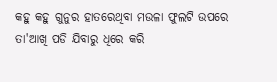କହୁ କହୁ ଗୁନୁର ହାତରେଥିବା ମଉଳା ଫୁଲଟି ଉପରେ ତା'ଆଖି ପଡି ଯିବାରୁ ଧିରେ କରି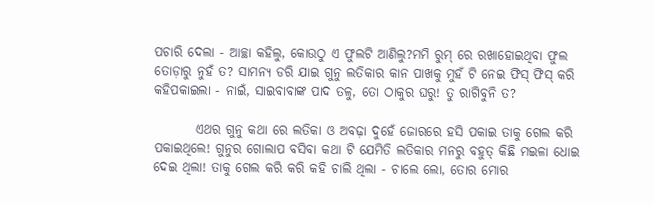ପଚାରି ଦେଲା - ଆଚ୍ଛା କହିଲୁ, କୋଉଠୁ ଏ ଫୁଲଟି ଆଣିଲୁ?ମମି ରୁମ୍ ରେ ରଖାହୋଇଥିବା ଫୁଲ ତୋଡ଼ାରୁ ନୁହଁ ତ? ସାମନ୍ୟ ଡରି ଯାଇ ଗୁନୁ ଲତିକାର କାନ ପାଖକୁ ମୁହଁ ଟି ନେଇ ଫିସ୍ ଫିସ୍ କରି କହିପକାଇଲା - ନାଇଁ, ସାଇବାବାଙ୍କ ପାଦ ତଳୁ, ତୋ ଠାକୁର ଘରୁ! ତୁ ରାଗିବୁନି ତ?

        ଏଥର ଗୁନୁ କଥା ରେ ଲତିକା ଓ ଅବଢ଼ା ଦୁହେଁ ଜୋରରେ ହସି ପକାଇ ତାକୁ ଗେଲ କରି ପକାଇଥିଲେ! ଗୁନୁର ଗୋଲାପ ବସିବା କଥା ଟି ଯେମିତି ଲତିକାର ମନରୁ ବହୁତ୍ କିଛି ମଇଳା ଧୋଇ ଦେଇ ଥିଲା! ତାକୁ ଗେଲ କରି କରି କହି ଚାଲି ଥିଲା - ଚାଲେ ଲୋ, ତୋର ମୋର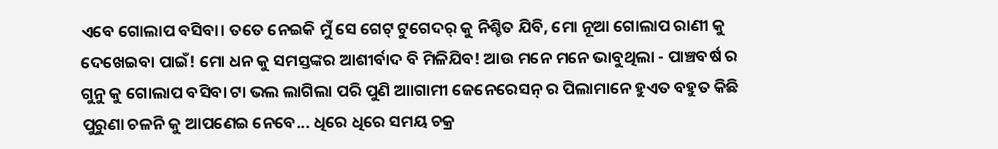ଏବେ ଗୋଲାପ ବସିବା। ତତେ ନେଇକି ମୁଁ ସେ ଗେଟ୍ ଟୁଗେଦର୍ କୁ ନିଶ୍ଚିତ ଯିବି, ମୋ ନୂଆ ଗୋଲାପ ରାଣୀ କୁ ଦେଖେଇବା ପାଇଁ! ମୋ ଧନ କୁ ସମସ୍ତଙ୍କର ଆଶୀର୍ବାଦ ବି ମିଳିଯିବ! ଆଉ ମନେ ମନେ ଭାବୁଥିଲା - ପାଞ୍ଚବର୍ଷ ର ଗୁନୁ କୁ ଗୋଲାପ ବସିବା ଟା ଭଲ ଲାଗିଲା ପରି ପୁଣି ଆାଗାମୀ ଜେନେରେସନ୍ ର ପିଲାମାନେ ହୁଏତ ବହୁତ କିଛି ପୁରୁଣା ଚଳନି କୁ ଆପଣେଇ ନେବେ... ଧିରେ ଧିରେ ସମୟ ଚକ୍ର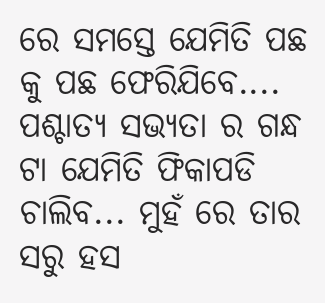ରେ ସମସ୍ତେ ଯେମିତି ପଛ କୁ ପଛ ଫେରିଯିବେ.... ପଶ୍ଚାତ୍ୟ ସଭ୍ୟତା ର ଗନ୍ଧ ଟା ଯେମିତି ଫିକାପଡି ଚାଲିବ... ମୁହଁ ରେ ତାର ସରୁ ହସ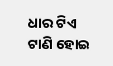ଧାର ଟିଏ ଟାଣି ହୋଇ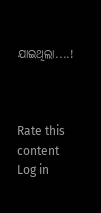ଯାଇଥିଲା....!



Rate this content
Log in